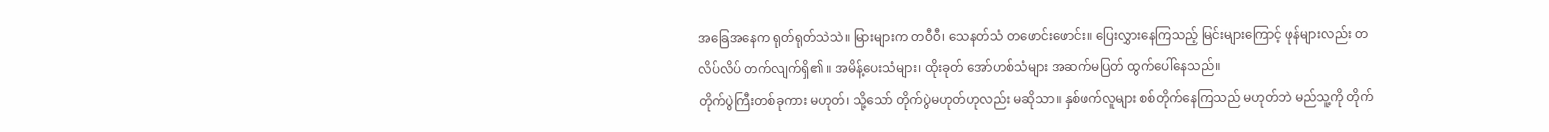အခြေအနေက ရုတ်ရုတ်သဲသဲ။ မြားများက တဝီဝီ၊ သေနတ်သံ တဖောင်းဖောင်း။ ပြေးလွှားနေကြသည့် မြင်းများကြောင့် ဖုန်များလည်း တလိပ်လိပ် တက်လျက်ရှိ၏ ။ အမိန့်ပေးသံများ၊ ထိုးခုတ် အော်ဟစ်သံများ အဆက်မပြတ် ထွက်ပေါ်နေသည်။
တိုက်ပွဲကြီးတစ်ခုကား မဟုတ်၊ သို့သော် တိုက်ပွဲမဟုတ်ဟုလည်း မဆိုသာ။ နှစ်ဖက်လူများ စစ်တိုက်နေကြသည် မဟုတ်ဘဲ မည်သူ့ကို တိုက်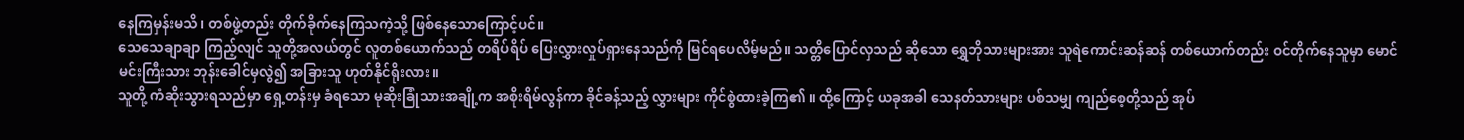နေကြမှန်းမသိ၊ တစ်ဖွဲ့တည်း တိုက်ခိုက်နေကြသကဲ့သို့ ဖြစ်နေသောကြောင့်ပင်။
သေသေချာချာ ကြည့်လျင် သူတို့အလယ်တွင် လူတစ်ယောက်သည် တရိပ်ရိပ် ပြေးလွှားလှုပ်ရှားနေသည်ကို မြင်ရပေလိမ့်မည်။ သတ္တိပြောင်လှသည် ဆိုသော ရွှေဘိုသားများအား သူရဲကောင်းဆန်ဆန် တစ်ယောက်တည်း ဝင်တိုက်နေသူမှာ မောင်မင်းကြီးသား ဘုန်းခေါင်မှလွဲ၍ အခြားသူ ဟုတ်နိုင်ရိုးလား။
သူတို့ ကံဆိုးသွားရသည်မှာ ရှေ့တန်းမှ ခံရသော မုဆိုးခြုံသားအချို့က အစိုးရိမ်လွန်ကာ ခိုင်ခန့်သည့် လွှားများ ကိုင်စွဲထားခဲ့ကြ၏ ။ ထို့ကြောင့် ယခုအခါ သေနတ်သားများ ပစ်သမျှ ကျည်စေ့တို့သည် အုပ်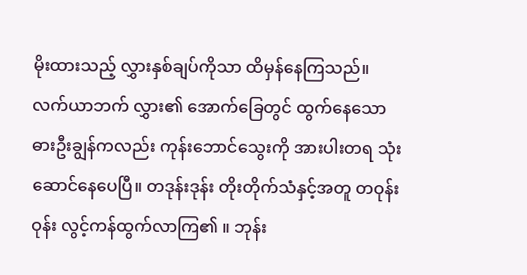မိုးထားသည့် လွှားနှစ်ချပ်ကိုသာ ထိမှန်နေကြသည်။
လက်ယာဘက် လွှား၏ အောက်ခြေတွင် ထွက်နေသော ဓားဦးချွန်ကလည်း ကုန်းဘောင်သွေးကို အားပါးတရ သုံးဆောင်နေပေပြီ။ တဒုန်းဒုန်း တိုးတိုက်သံနှင့်အတူ တဝုန်းဝုန်း လွင့်ကန်ထွက်လာကြ၏ ။ ဘုန်း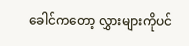ခေါင်ကတော့ လွှားများကိုပင်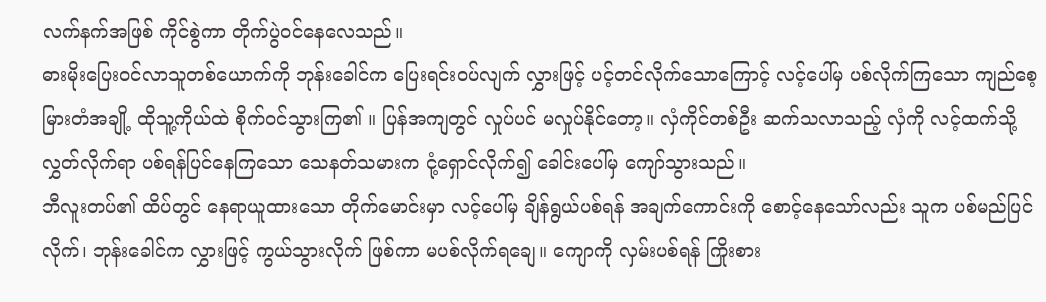လက်နက်အဖြစ် ကိုင်စွဲကာ တိုက်ပွဲဝင်နေလေသည်။
ဓားမိုးပြေးဝင်လာသူတစ်ယောက်ကို ဘုန်းခေါင်က ပြေးရင်းဝပ်လျက် လွှားဖြင့် ပင့်တင်လိုက်သောကြောင့် လင့်ပေါ်မှ ပစ်လိုက်ကြသော ကျည်စေ့ မြားတံအချို့ ထိုသူ့ကိုယ်ထဲ စိုက်ဝင်သွားကြ၏ ။ ပြန်အကျတွင် လှုပ်ပင် မလှုပ်နိုင်တော့။ လှံကိုင်တစ်ဦး ဆက်သလာသည့် လှံကို လင့်ထက်သို့ လွှတ်လိုက်ရာ ပစ်ရန်ပြင်နေကြသော သေနတ်သမားက ငုံ့ရှောင်လိုက်၍ ခေါင်းပေါ်မှ ကျော်သွားသည်။
ဘီလူးတပ်၏ ထိပ်တွင် နေရာယူထားသော တိုက်မောင်းမှာ လင့်ပေါ်မှ ချိန်ရွယ်ပစ်ရန် အချက်ကောင်းကို စောင့်နေသော်လည်း သူက ပစ်မည်ပြင်လိုက်၊ ဘုန်းခေါင်က လွှားဖြင့် ကွယ်သွားလိုက် ဖြစ်ကာ မပစ်လိုက်ရချေ။ ကျောကို လှမ်းပစ်ရန် ကြိုးစား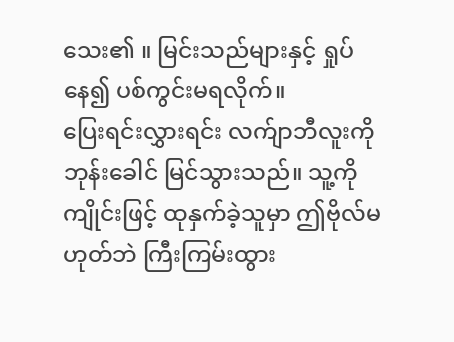သေး၏ ။ မြင်းသည်များနှင့် ရှုပ်နေ၍ ပစ်ကွင်းမရလိုက်။
ပြေးရင်းလွှားရင်း လက်ျာဘီလူးကို ဘုန်းခေါင် မြင်သွားသည်။ သူ့ကို ကျိုင်းဖြင့် ထုနှက်ခဲ့သူမှာ ဤဗိုလ်မဟုတ်ဘဲ ကြီးကြမ်းထွား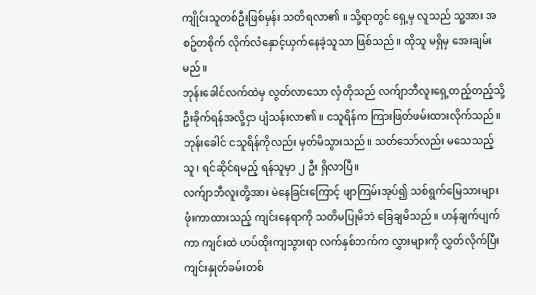ကျိုင်းသူတစ်ဦးဖြစ်မှန်း သတိရလာ၏ ။ သို့ရာတွင် ရှေ့မှ လူသည် သူ့အား အစဥ်တစိုက် လိုက်လံနှောင့်ယှက်နေခဲ့သူသာ ဖြစ်သည်။ ထိုသူ မရှိမှ အေးချမ်းမည်။
ဘုန်းခေါင်လက်ထဲမှ လွတ်လာသော လှံတိုသည် လက်ျာဘီလူးရှေ့တည့်တည့်သို့ ဦးခိုက်ရန်အလို့ငှာ ပျံသန်းလာ၏ ။ ငသူရိန်က ကြားဖြတ်ဖမ်းထားလိုက်သည်။ ဘုန်းခေါင် ငသူရိန်ကိုလည်း မှတ်မိသွားသည်။ သတ်သော်လည်း မသေသည့်သူ၊ ရင်ဆိုင်ရမည့် ရန်သူမှာ ၂ ဦး ရှိလာပြီ။
လက်ျာဘီလူးတို့အား မဲနေခြင်းကြောင့် ဖျာကြမ်းအုပ်၍ သစ်ရွက်မြေသားများ ဖုံးကာထားသည့် ကျင်းနေရာကို သတိမပြုမိဘဲ ခြေချမိသည်။ ဟန်ချက်ပျက်ကာ ကျင်းထဲ ဟပ်ထိုးကျသွားရာ လက်နှစ်ဘက်က လွှားများကို လွှတ်လိုက်ပြီး ကျင်းနှုတ်ခမ်းတစ်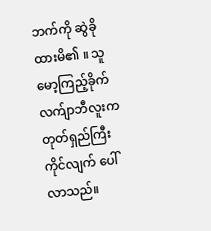ဘက်ကို ဆွဲခိုထားမိ၏ ။ သူ မော့ကြည့်ခိုက် လက်ျာဘီလူးက တုတ်ရှည်ကြီးကိုင်လျက် ပေါ်လာသည်။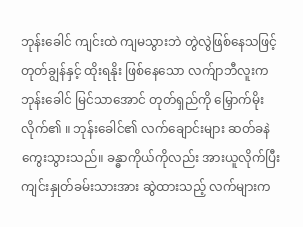ဘုန်းခေါင် ကျင်းထဲ ကျမသွားဘဲ တွဲလွဲဖြစ်နေသဖြင့် တုတ်ချွန်နှင့် ထိုးရနိုး ဖြစ်နေသော လက်ျာဘီလူးက ဘုန်းခေါင် မြင်သာအောင် တုတ်ရှည်ကို မြှောက်မိုးလိုက်၏ ။ ဘုန်းခေါင်၏ လက်ချောင်းများ ဆတ်ခနဲ ကွေးသွားသည်။ ခန္ဓာကိုယ်ကိုလည်း အားယူလိုက်ပြီး ကျင်းနှုတ်ခမ်းသားအား ဆွဲထားသည့် လက်များက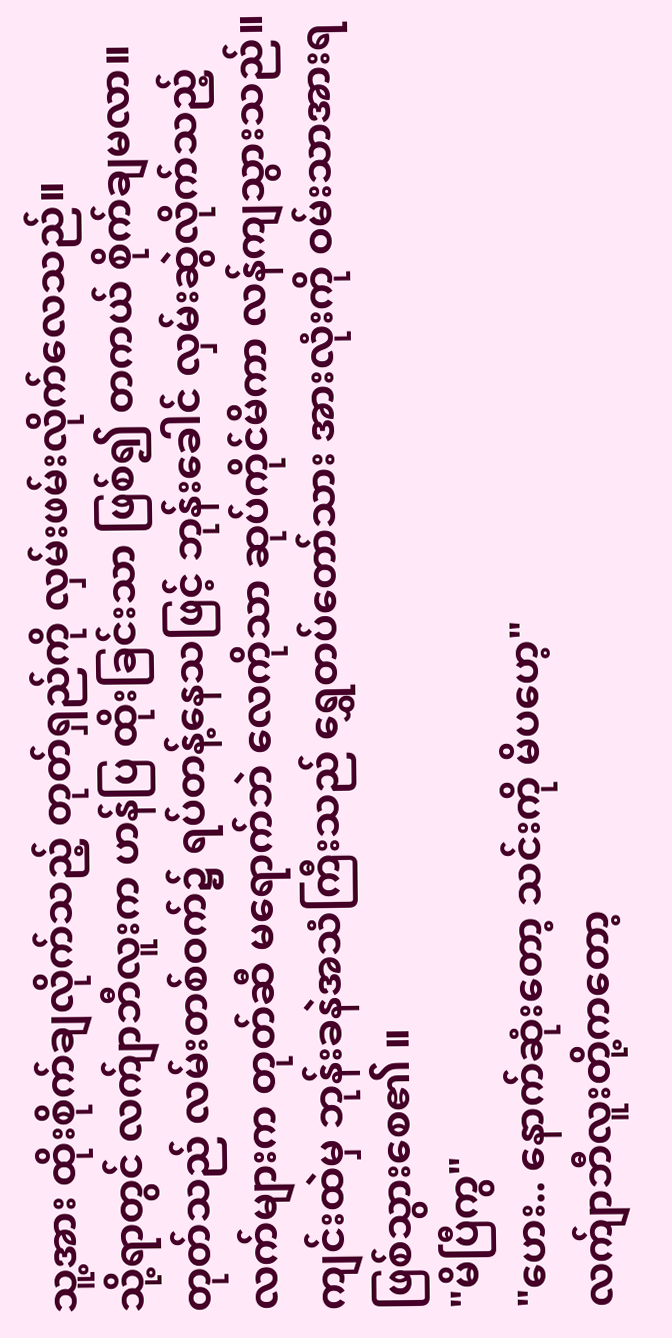သူ့အား ထိုးစိုက်ချလိုက်သည့် တုတ်ရှည်ကို လှမ်းဖမ်းလိုက်လေသည်။
သို့ရာတွင် လက်ျာဘီလူးက ဟန်ပြ ထိုးခြင်းသာ ဖြစ်၍ တကယ် စိုက်ချမလာ။ တုတ်သည် လမ်းတစ်ဝက်၌ ရပ်တန့်နေသဖြင့် ဘုန်းခေါင် လှမ်းဆွဲလိုက်သည့် လက်များက တုတ်ဆီ မရောက်ဘဲ လေကိုသာ ဆုပ်ကိုင်မိကာ လန်ကျသွားသည်။ ကျင်းထဲမှ ဘုန်းခနဲအသံကြီးသည် ရွှေတပ်တော်သား အားလုံးကို ဝမ်းသာအားရ ဖြစ်သွားစေ၏ ။
"မိပြီကွ"
"ဟေး.. နောက်ဆုံးတော့ သင်းကို မိပဟေ့"
လက်ျာဘီလူးတို့ကတော့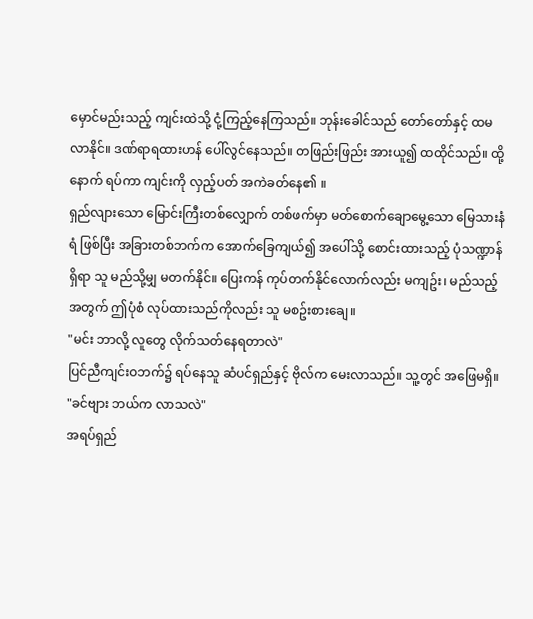မှောင်မည်းသည့် ကျင်းထဲသို့ ငုံ့ကြည့်နေကြသည်။ ဘုန်းခေါင်သည် တော်တော်နှင့် ထမလာနိုင်။ ဒဏ်ရာရထားဟန် ပေါ်လွင်နေသည်။ တဖြည်းဖြည်း အားယူ၍ ထထိုင်သည်။ ထို့နောက် ရပ်ကာ ကျင်းကို လှည့်ပတ် အကဲခတ်နေ၏ ။
ရှည်လျားသော မြောင်းကြီးတစ်လျှောက် တစ်ဖက်မှာ မတ်စောက်ချောမွေ့သော မြေသားနံရံ ဖြစ်ပြီး အခြားတစ်ဘက်က အောက်ခြေကျယ်၍ အပေါ်သို့ စောင်းထားသည့် ပုံသဏ္ဍာန် ရှိရာ သူ မည်သို့မျှ မတက်နိုင်။ ပြေးကန် ကုပ်တက်နိုင်လောက်လည်း မကျဥ်း၊ မည်သည့်အတွက် ဤပုံစံ လုပ်ထားသည်ကိုလည်း သူ မစဥ်းစားချေ။
"မင်း ဘာလို့ လူတွေ လိုက်သတ်နေရတာလဲ"
ပြင်ညီကျင်းဝဘက်၌ ရပ်နေသူ ဆံပင်ရှည်နှင့် ဗိုလ်က မေးလာသည်။ သူ့တွင် အဖြေမရှိ။
"ခင်ဗျား ဘယ်က လာသလဲ"
အရပ်ရှည်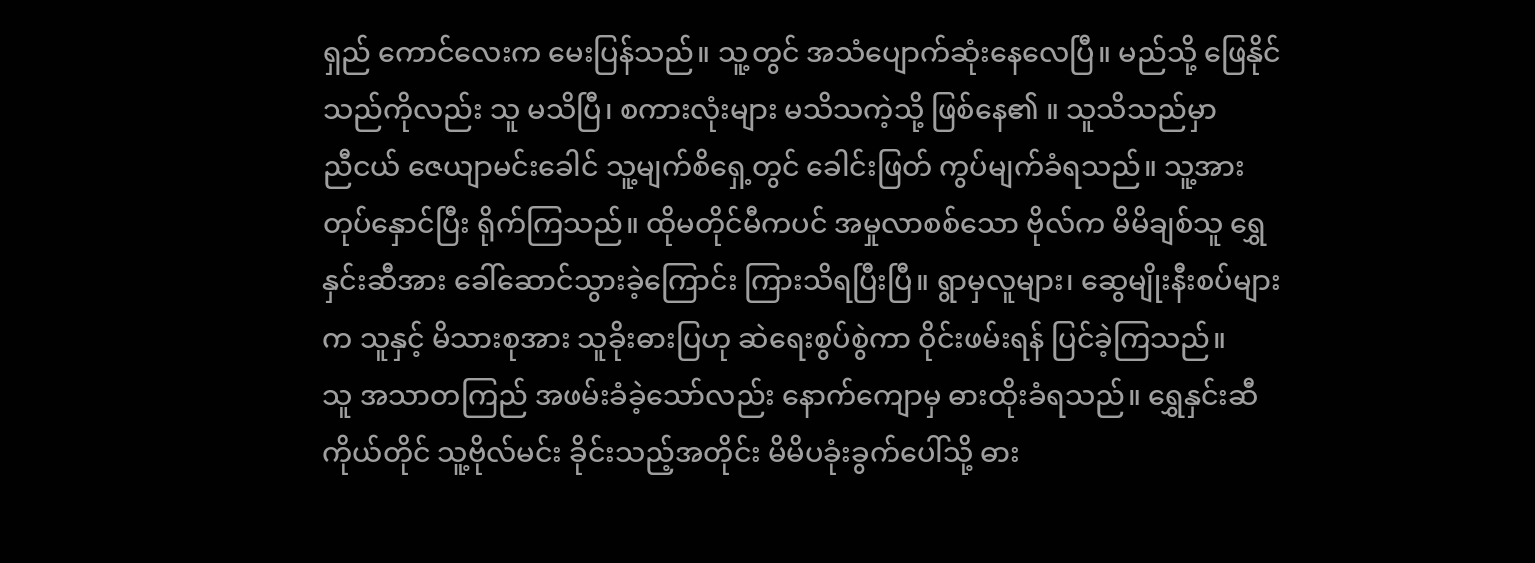ရှည် ကောင်လေးက မေးပြန်သည်။ သူ့တွင် အသံပျောက်ဆုံးနေလေပြီ။ မည်သို့ ဖြေနိုင်သည်ကိုလည်း သူ မသိပြီ၊ စကားလုံးများ မသိသကဲ့သို့ ဖြစ်နေ၏ ။ သူသိသည်မှာ
ညီငယ် ဇေယျာမင်းခေါင် သူ့မျက်စိရှေ့တွင် ခေါင်းဖြတ် ကွပ်မျက်ခံရသည်။ သူ့အား တုပ်နှောင်ပြီး ရိုက်ကြသည်။ ထိုမတိုင်မီကပင် အမှုလာစစ်သော ဗိုလ်က မိမိချစ်သူ ရွှေနှင်းဆီအား ခေါ်ဆောင်သွားခဲ့ကြောင်း ကြားသိရပြီးပြီ။ ရွာမှလူများ၊ ဆွေမျိုးနီးစပ်များက သူနှင့် မိသားစုအား သူခိုးဓားပြဟု ဆဲရေးစွပ်စွဲကာ ဝိုင်းဖမ်းရန် ပြင်ခဲ့ကြသည်။
သူ အသာတကြည် အဖမ်းခံခဲ့သော်လည်း နောက်ကျောမှ ဓားထိုးခံရသည်။ ရွှေနှင်းဆီကိုယ်တိုင် သူ့ဗိုလ်မင်း ခိုင်းသည့်အတိုင်း မိမိပခုံးခွက်ပေါ်သို့ ဓား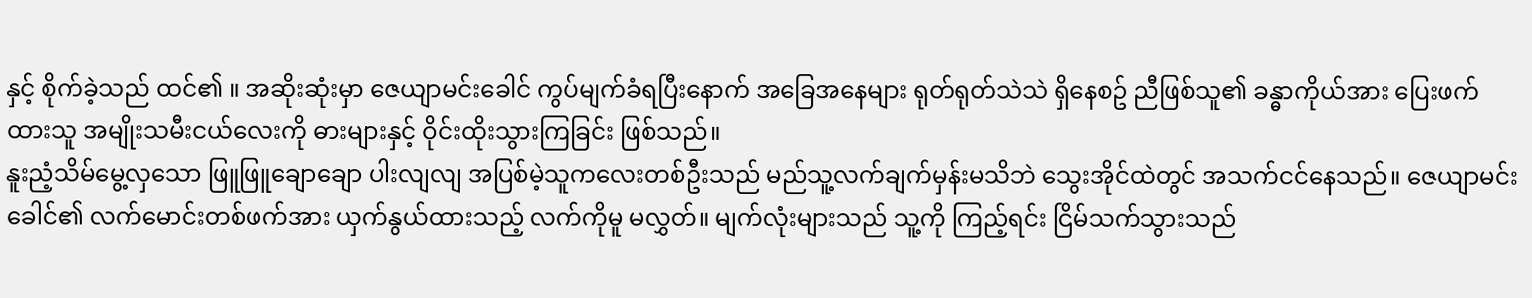နှင့် စိုက်ခဲ့သည် ထင်၏ ။ အဆိုးဆုံးမှာ ဇေယျာမင်းခေါင် ကွပ်မျက်ခံရပြီးနောက် အခြေအနေများ ရုတ်ရုတ်သဲသဲ ရှိနေစဥ် ညီဖြစ်သူ၏ ခန္ဓာကိုယ်အား ပြေးဖက်ထားသူ အမျိုးသမီးငယ်လေးကို ဓားများနှင့် ဝိုင်းထိုးသွားကြခြင်း ဖြစ်သည်။
နူးညံ့သိမ်မွေ့လှသော ဖြူဖြူချောချော ပါးလျလျ အပြစ်မဲ့သူကလေးတစ်ဦးသည် မည်သူ့လက်ချက်မှန်းမသိဘဲ သွေးအိုင်ထဲတွင် အသက်ငင်နေသည်။ ဇေယျာမင်းခေါင်၏ လက်မောင်းတစ်ဖက်အား ယှက်နွယ်ထားသည့် လက်ကိုမူ မလွှတ်။ မျက်လုံးများသည် သူ့ကို ကြည့်ရင်း ငြိမ်သက်သွားသည်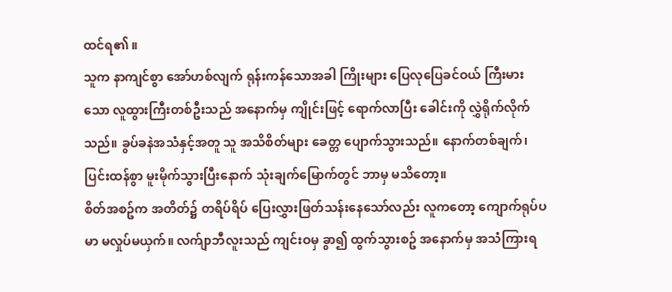ထင်ရ၏ ။
သူက နာကျင်စွာ အော်ဟစ်လျက် ရုန်းကန်သောအခါ ကြိုးများ ပြေလုပြေခင်ဝယ် ကြီးမားသော လူထွားကြီးတစ်ဦးသည် အနောက်မှ ကျိုင်းဖြင့် ရောက်လာပြီး ခေါင်းကို လွှဲရိုက်လိုက်သည်။ ခွပ်ခနဲအသံနှင့်အတူ သူ အသိစိတ်များ ခေတ္တ ပျောက်သွားသည်။ နောက်တစ်ချက်၊ ပြင်းထန်စွာ မူးမိုက်သွားပြီးနောက် သုံးချက်မြောက်တွင် ဘာမှ မသိတော့။
စိတ်အစဥ်က အတိတ်၌ တရိပ်ရိပ် ပြေးလွှားဖြတ်သန်းနေသော်လည်း လူကတော့ ကျောက်ရုပ်ပမာ မလှုပ်မယှက်။ လက်ျာဘီလူးသည် ကျင်းဝမှ ခွာ၍ ထွက်သွားစဥ် အနောက်မှ အသံကြားရ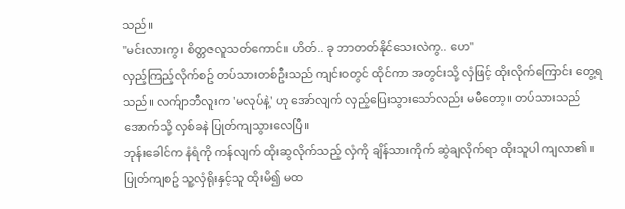သည်။
"မင်းလားကွ၊ စိတ္တဇလူသတ်ကောင်။ ဟိတ်.. ခု ဘာတတ်နိုင်သေးလဲကွ.. ဟေ"
လှည့်ကြည့်လိုက်စဥ် တပ်သားတစ်ဦးသည် ကျင်းဝတွင် ထိုင်ကာ အတွင်းသို့ လှံဖြင့် ထိုးလိုက်ကြောင်း တွေ့ရသည်။ လက်ျာဘီလူးက 'မလုပ်နဲ့' ဟု အော်လျက် လှည့်ပြေးသွားသော်လည်း မမီတော့။ တပ်သားသည် အောက်သို့ လှစ်ခနဲ ပြုတ်ကျသွားလေပြီ။
ဘုန်းခေါင်က နံရံကို ကန်လျက် ထိုးဆွလိုက်သည့် လှံကို ချိန်သားကိုက် ဆွဲချလိုက်ရာ ထိုးသူပါ ကျလာ၏ ။ ပြုတ်ကျစဥ် သူ့လှံရိုးနှင့်သူ ထိုးမိ၍ မထ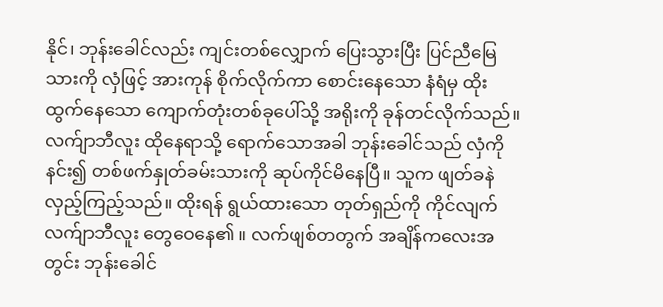နိုင်၊ ဘုန်းခေါင်လည်း ကျင်းတစ်လျှောက် ပြေးသွားပြီး ပြင်ညီမြေသားကို လှံဖြင့် အားကုန် စိုက်လိုက်ကာ စောင်းနေသော နံရံမှ ထိုးထွက်နေသော ကျောက်တုံးတစ်ခုပေါ်သို့ အရိုးကို ခုန်တင်လိုက်သည်။
လက်ျာဘီလူး ထိုနေရာသို့ ရောက်သောအခါ ဘုန်းခေါင်သည် လှံကိုနင်း၍ တစ်ဖက်နှုတ်ခမ်းသားကို ဆုပ်ကိုင်မိနေပြီ။ သူက ဖျတ်ခနဲ လှည့်ကြည့်သည်။ ထိုးရန် ရွယ်ထားသော တုတ်ရှည်ကို ကိုင်လျက် လက်ျာဘီလူး တွေဝေနေ၏ ။ လက်ဖျစ်တတွက် အချိန်ကလေးအတွင်း ဘုန်းခေါင်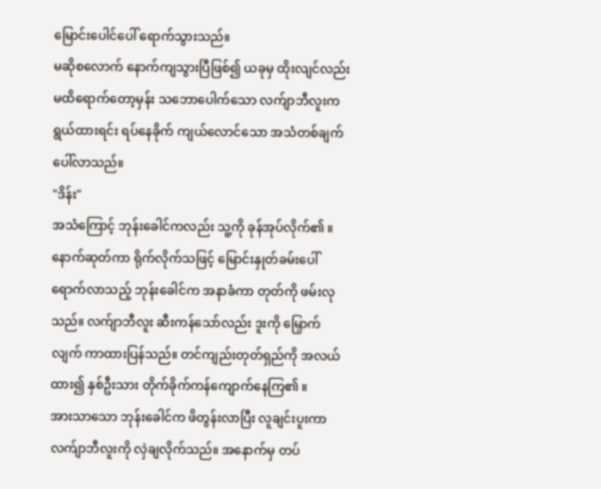မြောင်းပေါင်ပေါ် ရောက်သွားသည်။
မဆိုစလောက် နောက်ကျသွားပြီဖြစ်၍ ယခုမှ ထိုးလျင်လည်း မထိရောက်တော့မှန်း သဘောပေါက်သော လက်ျာဘီလူးက ရွယ်ထားရင်း ရပ်နေခိုက် ကျယ်လောင်သော အသံတစ်ချက် ပေါ်လာသည်။
"ဒိန်း"
အသံကြောင့် ဘုန်းခေါင်ကလည်း သူ့ကို ခုန်အုပ်လိုက်၏ ။ နောက်ဆုတ်ကာ ရိုက်လိုက်သဖြင့် မြောင်းနှုတ်ခမ်းပေါ် ရောက်လာသည့် ဘုန်းခေါင်က အနာခံကာ တုတ်ကို ဖမ်းလုသည်။ လက်ျာဘီလူး ဆီးကန်သော်လည်း ဒူးကို မြှောက်လျက် ကာထားပြန်သည်။ တင်ကျည်းတုတ်ရှည်ကို အလယ်ထား၍ နှစ်ဦးသား တိုက်ခိုက်ကန်ကျောက်နေကြ၏ ။
အားသာသော ဘုန်းခေါင်က ဖိတွန်းလာပြီး လူချင်းပူးကာ လက်ျာဘီလူးကို လှဲချလိုက်သည်။ အနောက်မှ တပ်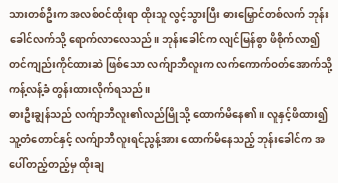သားတစ်ဦးက အလစ်ဝင်ထိုးရာ ထိုးသူ လွင့်သွားပြီး ဓားမြှောင်တစ်လက် ဘုန်းခေါင်လက်သို့ ရောက်လာလေသည်။ ဘုန်းခေါင်က လျင်မြန်စွာ ဖိစိုက်လာ၍ တင်ကျည်းကိုင်ထားဆဲ ဖြစ်သော လက်ျာဘီလူးက လက်ကောက်ဝတ်အောက်သို့ ကန့်လန့်ခံ တွန်းထားလိုက်ရသည်။
ဓားဦးချွန်သည် လက်ျာဘီလူး၏လည်မြိုသို့ ထောက်မိနေ၏ ။ လူနှင့်ဖိထား၍ သူ့တံတောင်နှင့် လက်ျာဘီလူးရင်ညွန့်အား ထောက်မိနေသည့် ဘုန်းခေါင်က အပေါ်တည့်တည့်မှ ထိုးချ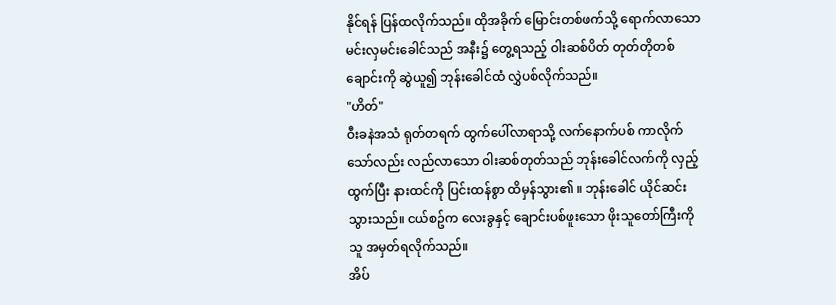နိုင်ရန် ပြန်ထလိုက်သည်။ ထိုအခိုက် မြောင်းတစ်ဖက်သို့ ရောက်လာသော မင်းလှမင်းခေါင်သည် အနီး၌ တွေ့ရသည့် ဝါးဆစ်ပိတ် တုတ်တိုတစ်ချောင်းကို ဆွဲယူ၍ ဘုန်းခေါင်ထံ လွှဲပစ်လိုက်သည်။
"ဟိတ်"
ဝီးခနဲအသံ ရုတ်တရက် ထွက်ပေါ်လာရာသို့ လက်နောက်ပစ် ကာလိုက်သော်လည်း လည်လာသော ဝါးဆစ်တုတ်သည် ဘုန်းခေါင်လက်ကို လှည့်ထွက်ပြီး နားထင်ကို ပြင်းထန်စွာ ထိမှန်သွား၏ ။ ဘုန်းခေါင် ယိုင်ဆင်းသွားသည်။ ငယ်စဥ်က လေးခွနှင့် ချောင်းပစ်ဖူးသော ဖိုးသူတော်ကြီးကို သူ အမှတ်ရလိုက်သည်။
အိပ်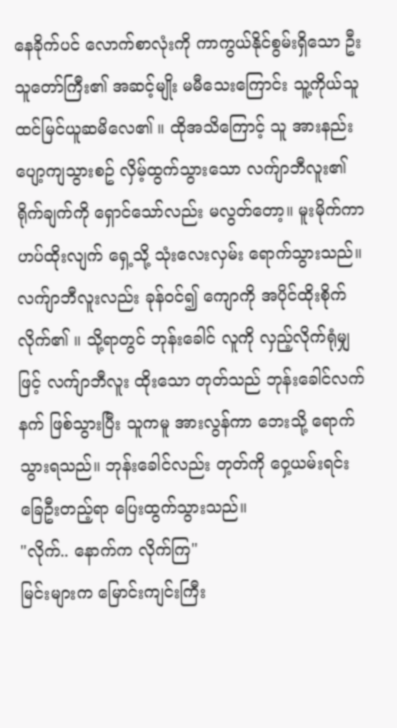နေခိုက်ပင် လောက်စာလုံးကို ကာကွယ်နိုင်စွမ်းရှိသော ဦးသူတော်ကြီး၏ အဆင့်မျိုး မမီသေးကြောင်း သူ့ကိုယ်သူ ထင်မြင်ယူဆမိလေ၏ ။ ထိုအသိကြောင့် သူ အားနည်း ပျော့ကျသွားစဥ် လှိမ့်ထွက်သွားသော လက်ျာဘီလူး၏ ရိုက်ချက်ကို ရှောင်သော်လည်း မလွတ်တော့။ မူးမိုက်ကာ ဟပ်ထိုးလျက် ရှေ့သို့ သုံးလေးလှမ်း ရောက်သွားသည်။
လက်ျာဘီလူးလည်း ခုန်ဝင်၍ ကျောကို အပိုင်ထိုးစိုက်လိုက်၏ ။ သို့ရာတွင် ဘုန်းခေါင် လူကို လှည့်လိုက်ရုံမျှဖြင့် လက်ျာဘီလူး ထိုးသော တုတ်သည် ဘုန်းခေါင်လက်နက် ဖြစ်သွားပြီး သူကမူ အားလွန်ကာ ဘေးသို့ ရောက်သွားရသည်။ ဘုန်းခေါင်လည်း တုတ်ကို ဝှေ့ယမ်းရင်း ခြေဦးတည့်ရာ ပြေးထွက်သွားသည်။
"လိုက်.. နောက်က လိုက်ကြ"
မြင်းများက မြောင်းကျင်းကြီး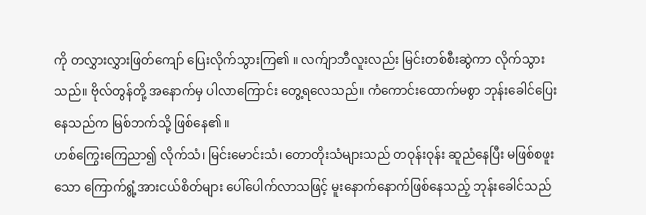ကို တလွှားလွှားဖြတ်ကျော် ပြေးလိုက်သွားကြ၏ ။ လက်ျာဘီလူးလည်း မြင်းတစ်စီးဆွဲကာ လိုက်သွားသည်။ ဗိုလ်တွန်တို့ အနောက်မှ ပါလာကြောင်း တွေ့ရလေသည်။ ကံကောင်းထောက်မစွာ ဘုန်းခေါင်ပြေးနေသည်က မြစ်ဘက်သို့ ဖြစ်နေ၏ ။
ဟစ်ကြွေးကြေညာ၍ လိုက်သံ၊ မြင်းမောင်းသံ၊ တောတိုးသံများသည် တဝုန်းဝုန်း ဆူညံနေပြီး မဖြစ်စဖူးသော ကြောက်ရွံ့အားငယ်စိတ်များ ပေါ်ပေါက်လာသဖြင့် မူးနောက်နောက်ဖြစ်နေသည့် ဘုန်းခေါင်သည်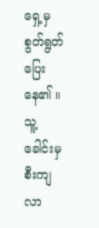ရှေ့မှ စွတ်ရွတ်ပြေးနေ၏ ။ သူ့ခေါင်းမှ စီးကျလာ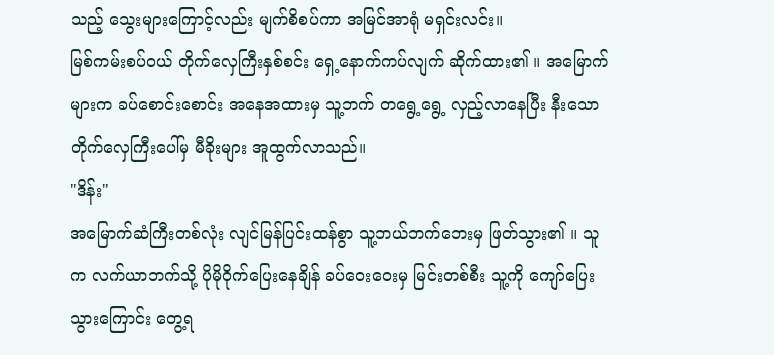သည့် သွေးများကြောင့်လည်း မျက်စိစပ်ကာ အမြင်အာရုံ မရှင်းလင်း။
မြစ်ကမ်းစပ်ဝယ် တိုက်လှေကြီးနှစ်စင်း ရှေ့နောက်ကပ်လျက် ဆိုက်ထား၏ ။ အမြောက်များက ခပ်စောင်းစောင်း အနေအထားမှ သူ့ဘက် တရွေ့ရွေ့ လှည့်လာနေပြီး နီးသော တိုက်လှေကြီးပေါ်မှ မီခိုးများ အူထွက်လာသည်။
"ဒိန်း"
အမြောက်ဆံကြီးတစ်လုံး လျင်မြန်ပြင်းထန်စွာ သူ့ဘယ်ဘက်ဘေးမှ ဖြတ်သွား၏ ။ သူက လက်ယာဘက်သို့ ပိုမိုဝိုက်ပြေးနေချိန် ခပ်ဝေးဝေးမှ မြင်းတစ်စီး သူ့ကို ကျော်ပြေးသွားကြောင်း တွေ့ရ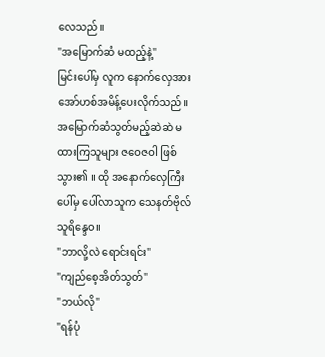လေသည်။
"အမြောက်ဆံ မထည့်နဲ့"
မြင်းပေါ်မှ လူက နောက်လှေအား အော်ဟစ်အမိန့်ပေးလိုက်သည်။ အမြောက်ဆံသွတ်မည့်ဆဲဆဲ မ ထားကြသူများ ဇဝေဇဝါ ဖြစ်သွား၏ ။ ထို အနောက်လှေကြီးပေါ်မှ ပေါ်လာသူက သေနတ်ဗိုလ် သူရိန္ဒေဝ။
"ဘာလို့လဲ ရောင်းရင်း"
"ကျည်စေ့အိတ်သွတ်"
"ဘယ်လို"
"ရန်ပုံ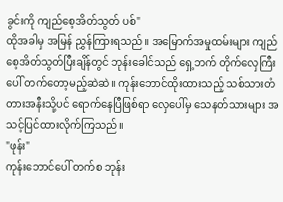ခွင်းကို ကျည်စေ့အိတ်သွတ် ပစ်"
ထိုအခါမှ အမြန် ညွှန်ကြားရသည်။ အမြောက်အမှုထမ်းများ ကျည်စေ့အိတ်သွတ်ပြီးချိန်တွင် ဘုန်းခေါင်သည် ရှေ့ဘက် တိုက်လှေကြီးပေါ် တက်တော့မည့်ဆဲဆဲ။ ကုန်းဘောင်ထိုးထားသည့် သစ်သားတံတားအနီးသို့ပင် ရောက်နေပြီဖြစ်ရာ လှေပေါ်မှ သေနတ်သားများ အသင့်ပြင်ထားလိုက်ကြသည်။
"ဖုန်း"
ကုန်းဘောင်ပေါ် တက်စ ဘုန်း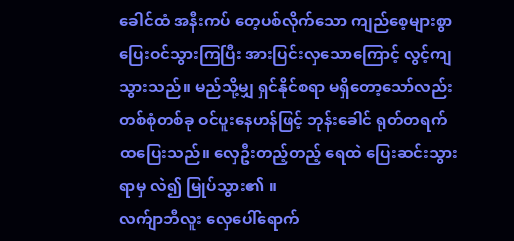ခေါင်ထံ အနီးကပ် တေ့ပစ်လိုက်သော ကျည်စေ့များစွာ ပြေးဝင်သွားကြပြီး အားပြင်းလှသောကြောင့် လွင့်ကျသွားသည်။ မည်သို့မျှ ရှင်နိုင်စရာ မရှိတော့သော်လည်း တစ်စုံတစ်ခု ဝင်ပူးနေဟန်ဖြင့် ဘုန်းခေါင် ရုတ်တရက် ထပြေးသည်။ လှေဦးတည့်တည့် ရေထဲ ပြေးဆင်းသွားရာမှ လဲ၍ မြုပ်သွား၏ ။
လက်ျာဘီလူး လှေပေါ်ရောက်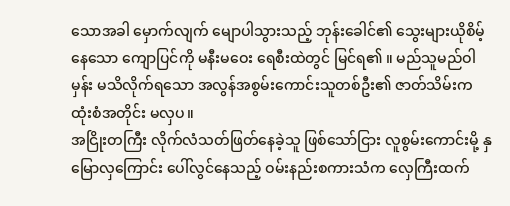သောအခါ မှောက်လျက် မျောပါသွားသည့် ဘုန်းခေါင်၏ သွေးများယိုစိမ့်နေသော ကျောပြင်ကို မနီးမဝေး ရေစီးထဲတွင် မြင်ရ၏ ။ မည်သူမည်ဝါမှန်း မသိလိုက်ရသော အလွန်အစွမ်းကောင်းသူတစ်ဦး၏ ဇာတ်သိမ်းက ထုံးစံအတိုင်း မလှပ။
အငြိုးတကြီး လိုက်လံသတ်ဖြတ်နေခဲ့သူ ဖြစ်သော်ငြား လူစွမ်းကောင်းမို့ နှမြောလှကြောင်း ပေါ်လွင်နေသည့် ဝမ်းနည်းစကားသံက လှေကြီးထက်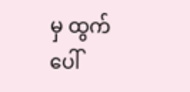မှ ထွက်ပေါ်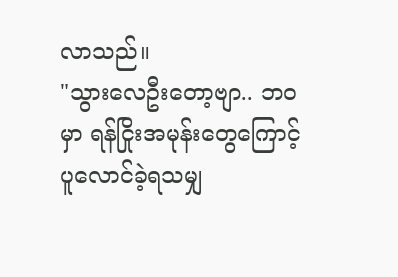လာသည်။
"သွားလေဦးတော့ဗျာ.. ဘဝမှာ ရန်ငြိုးအမုန်းတွေကြောင့် ပူလောင်ခဲ့ရသမျှ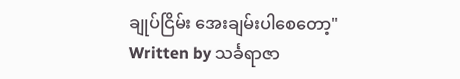ချုပ်ငြိမ်း အေးချမ်းပါစေတော့"
Written by သင်္ခရာဇာ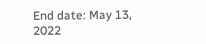End date: May 13, 2022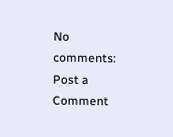No comments:
Post a Comment